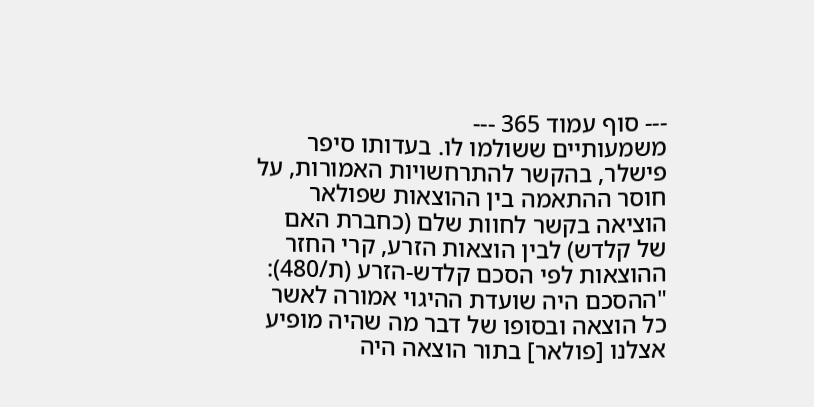--- סוף עמוד 365 ---
משמעותיים ששולמו לו. בעדותו סיפר פישלר, בהקשר להתרחשויות האמורות, על חוסר ההתאמה בין ההוצאות שפולאר הוציאה בקשר לחוות שלם (כחברת האם של קלדש) לבין הוצאות הזרע, קרי החזר ההוצאות לפי הסכם קלדש-הזרע (ת/480):
"ההסכם היה שועדת ההיגוי אמורה לאשר כל הוצאה ובסופו של דבר מה שהיה מופיע אצלנו [פולאר] בתור הוצאה היה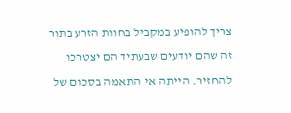צריך להופיע במקביל בחוות הזרע בתור זה שהם יודעים שבעתיד הם יצטרכו להחזיר. הייתה אי התאמה בסכום של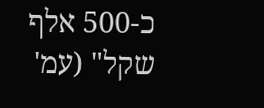כ-500 אלף שקל" (עמ'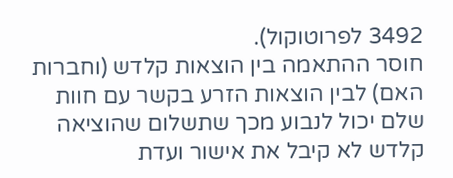3492 לפרוטוקול).
חוסר ההתאמה בין הוצאות קלדש (וחברות האם) לבין הוצאות הזרע בקשר עם חוות שלם יכול לנבוע מכך שתשלום שהוציאה קלדש לא קיבל את אישור ועדת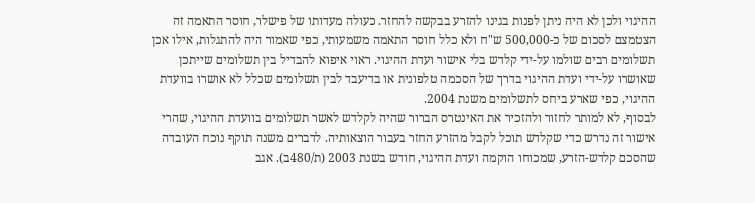ההיגוי ולכן לא היה ניתן לפנות בגינו להזרע בבקשה להחזר. כעולה מעדותו של פישלר, חוסר התאמה זה הצטמצם לסכום של כ-500,000 ש"ח ולא כלל חוסר התאמה משמעותי, כפי שאמור היה להתגלות, אילו אכן תשלומים רבים שולמו על-ידי קלדש בלי אישור ועדת ההיגוי. ראוי איפוא להבדיל בין תשלומים שייתכן שאושרו על-ידי ועדת ההיגוי בדרך של הסכמה טלפונית או בדיעבד לבין תשלומים שכלל לא אושרו בוועדת ההיגוי, כפי שארע ביחס לתשלומים משנת 2004.
לבסוף, לא למותר לחזור ולהזכיר את האינטרס הברור שהיה לקלדש לאשר תשלומים בוועדת ההיגוי, שהרי אישור זה נדרש כדי שקלדש תוכל לקבל מהזרע החזר בעבור הוצאותיה. לדברים משנה תוקף נוכח העובדה שהסכם קלדש-הזרע, שמכוחו הוקמה ועדת ההיגוי, חודש בשנת 2003 (ת/480ב). אגב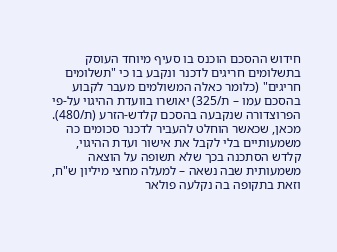חידוש ההסכם הוכנס בו סעיף מיוחד העוסק בתשלומים חריגים לדכנר ונקבע בו כי "תשלומים חריגים" (כלומר כאלה המשולמים מעבר לקבוע בהסכם עמו – ת/325) יאושרו בוועדת ההיגוי על-פי הפרוצדורה שנקבעה בהסכם קלדש-הזרע (ת/480). מכאן, שכאשר הוחלט להעביר לדכנר סכומים כה משמעותיים בלי לקבל את אישור ועדת ההיגוי, קלדש הסתכנה בכך שלא תשופה על הוצאה משמעותית שבה נשאה – למעלה מחצי מיליון ש"ח, וזאת בתקופה בה נקלעה פולאר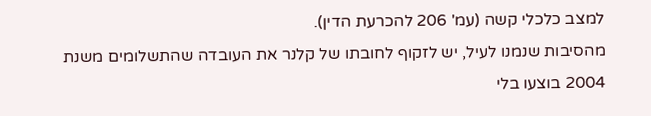למצב כלכלי קשה (עמ' 206 להכרעת הדין).
מהסיבות שנמנו לעיל, יש לזקוף לחובתו של קלנר את העובדה שהתשלומים משנת 2004 בוצעו בלי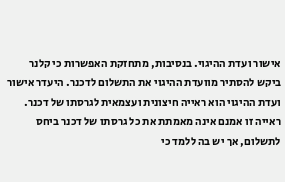אישור ועדת ההיגוי. בנסיבות, מתחזקת האפשרות כי קלנר ביקש להסתיר מוועדת ההיגוי את התשלום לדכנר. היעדר אישור ועדת ההיגוי הוא ראייה חיצונית ועצמאית לגרסתו של דכנר. ראייה זו אמנם אינה מאמתת את כל גרסתו של דכנר ביחס לתשלום, אך יש בה ללמד כי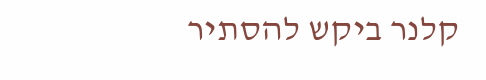קלנר ביקש להסתיר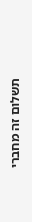תשלום זה מחברי